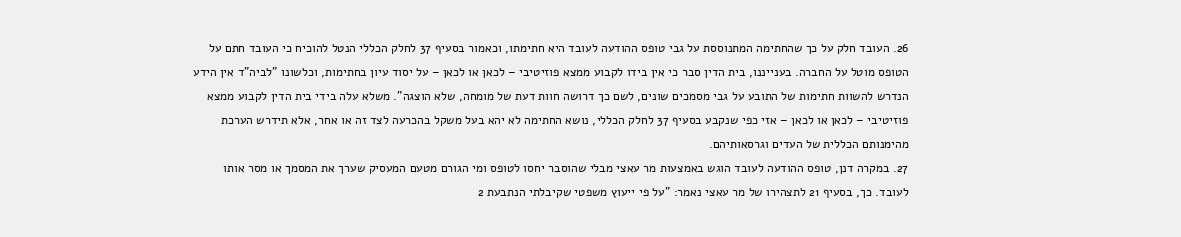26. העובד חלק על כך שהחתימה המתנוססת על גבי טופס ההודעה לעובד היא חתימתו, וכאמור בסעיף 37 לחלק הכללי הנטל להוכיח כי העובד חתם על הטופס מוטל על החברה. בענייננו, בית הדין סבר כי אין בידו לקבוע ממצא פוזיטיבי – לכאן או לכאן – על יסוד עיון בחתימות, וכלשונו "לביה"ד אין הידע הנדרש להשוות חתימות של התובע על גבי מסמכים שונים, לשם כך דרושה חוות דעת של מומחה, שלא הוצגה". משלא עלה בידי בית הדין לקבוע ממצא פוזיטיבי – לכאן או לכאן – אזי כפי שנקבע בסעיף 37 לחלק הכללי, נושא החתימה לא יהא בעל משקל בהכרעה לצד זה או אחר, אלא תידרש הערכת מהימנותם הכללית של העדים וגרסאותיהם.
27. במקרה דנן, טופס ההודעה לעובד הוגש באמצעות מר עאצי מבלי שהוסבר יחסו לטופס ומי הגורם מטעם המעסיק שערך את המסמך או מסר אותו לעובד. כך, בסעיף 21 לתצהירו של מר עאצי נאמר: "על פי ייעוץ משפטי שקיבלתי הנתבעת 2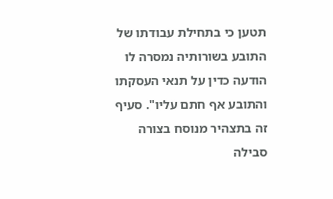תטען כי בתחילת עבודתו של התובע בשורותיה נמסרה לו הודעה כדין על תנאי העסקתו והתובע אף חתם עליו". סעיף זה בתצהיר מנוסח בצורה סבילה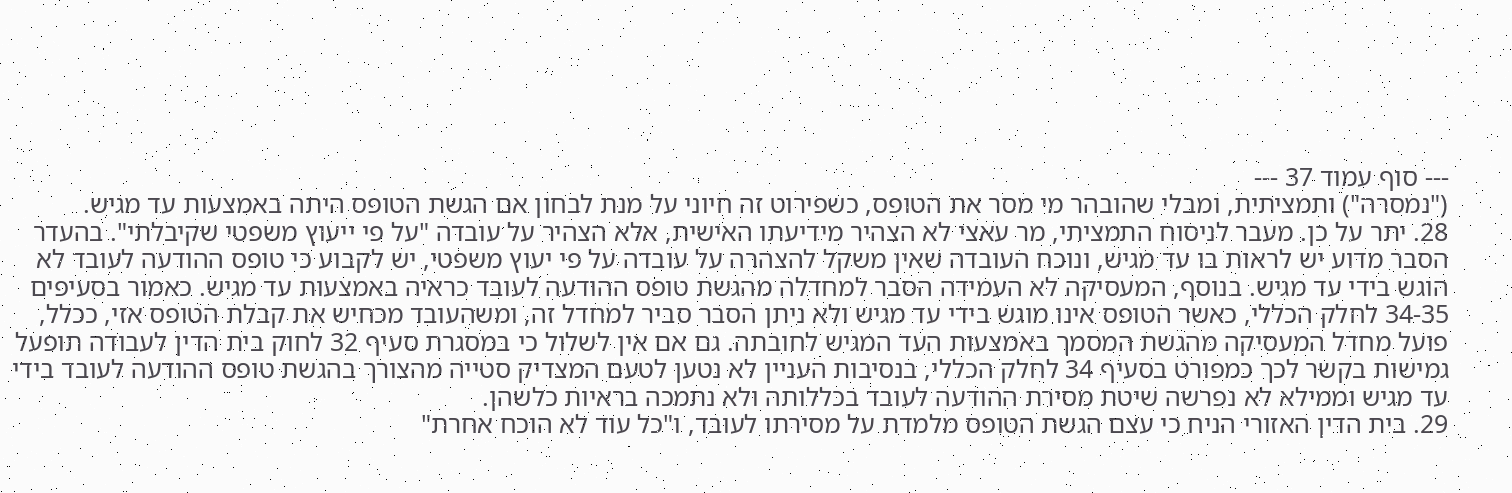--- סוף עמוד 37 ---
("נמסרה") ותמציתית, ומבלי שהובהר מי מסר את הטופס, כשפירוט זה חיוני על מנת לבחון אם הגשת הטופס היתה באמצעות עד מגיש.
28. יתר על כן. מעבר לניסוח התמציתי, מר עאצי לא הצהיר מידיעתו האישית, אלא הצהיר על עובדה "על פי ייעוץ משפטי שקיבלתי". בהעדר הסבר מדוע יש לראות בו עד מגיש, ונוכח העובדה שאין משקל להצהרה על עובדה על פי יעוץ משפטי, יש לקבוע כי טופס ההודעה לעובד לא הוגש בידי עד מגיש. בנוסף, המעסיקה לא העמידה הסבר למחדלה מהגשת טופס ההודעה לעובד כראיה באמצעות עד מגיש. כאמור בסעיפים 34-35 לחלק הכללי, כאשר הטופס אינו מוגש בידי עד מגיש ולא ניתן הסבר סביר למחדל זה, ומשהעובד מכחיש את קבלת הטופס אזי, ככלל, פועל מחדל המעסיקה מהגשת המסמך באמצעות העד המגיש לחובתה. גם אם אין לשלול כי במסגרת סעיף 32 לחוק בית הדין לעבודה תופעל גמישות בקשר לכך כמפורט בסעיף 34 לחלק הכללי, בנסיבות העניין לא נטען לטעם המצדיק סטייה מהצורך בהגשת טופס ההודעה לעובד בידי עד מגיש וממילא לא נפרשה שיטת מסירת ההודעה לעובד בכללותה ולא נתמכה בראיות כלשהן.
29. בית הדין האזורי הניח כי עצם הגשת הטופס מלמדת על מסירתו לעובד, ו"כל עוד לא הוכח אחרת"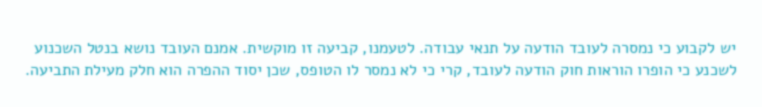יש לקבוע כי נמסרה לעובד הודעה על תנאי עבודה. לטעמנו, קביעה זו מוקשית. אמנם העובד נושא בנטל השכנוע לשכנע כי הופרו הוראות חוק הודעה לעובד, קרי כי לא נמסר לו הטופס, שכן יסוד ההפרה הוא חלק מעילת התביעה.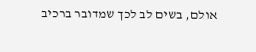אולם, בשים לב לכך שמדובר ברכיב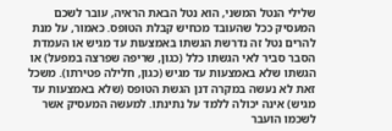שלילי הנטל המשני, הוא נטל הבאת הראיה, עובר לשכם המעסיק ככל שהעובד מכחיש קבלת הטופס. כאמור, על מנת להרים נטל זה נדרשת הגשתו באמצעות עד מגיש או העמדת הסבר סביר לאי הגשתו כלל (כגון, שריפה שפרצה במפעל) או הגשתו שלא באמצעות עד מגיש (כגון, חלילה פטירתו). משכל זאת לא נעשה במקרה דנן הגשת הטופס (שלא באמצעות עד מגיש) אינה יכולה ללמד על נתינתו. למעשה המעסיק אשר לשכמו הועבר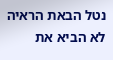נטל הבאת הראיה לא הביא את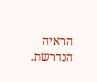הראיה הנדרשת.